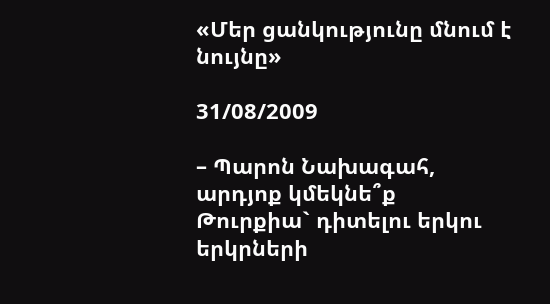«Մեր ցանկությունը մնում է նույնը»

31/08/2009

– Պարոն Նախագահ, արդյոք կմեկնե՞ք Թուրքիա` դիտելու երկու երկրների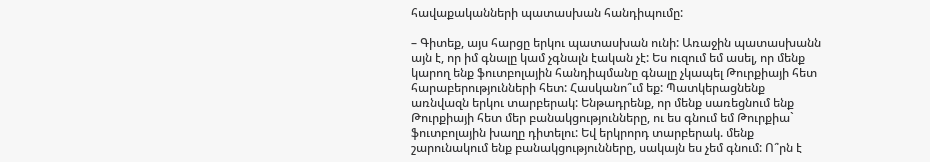հավաքականների պատասխան հանդիպումը:

– Գիտեք, այս հարցը երկու պատասխան ունի: Առաջին պատասխանն այն է, որ իմ գնալը կամ չգնալն էական չէ: Ես ուզում եմ ասել, որ մենք կարող ենք ֆուտբոլային հանդիպմանը գնալը չկապել Թուրքիայի հետ հարաբերությունների հետ: Հասկանո՞ւմ եք: Պատկերացնենք առնվազն երկու տարբերակ: Ենթադրենք, որ մենք սառեցնում ենք Թուրքիայի հետ մեր բանակցությունները, ու ես գնում եմ Թուրքիա` ֆուտբոլային խաղը դիտելու: Եվ երկրորդ տարբերակ. մենք շարունակում ենք բանակցությունները, սակայն ես չեմ գնում: Ո՞րն է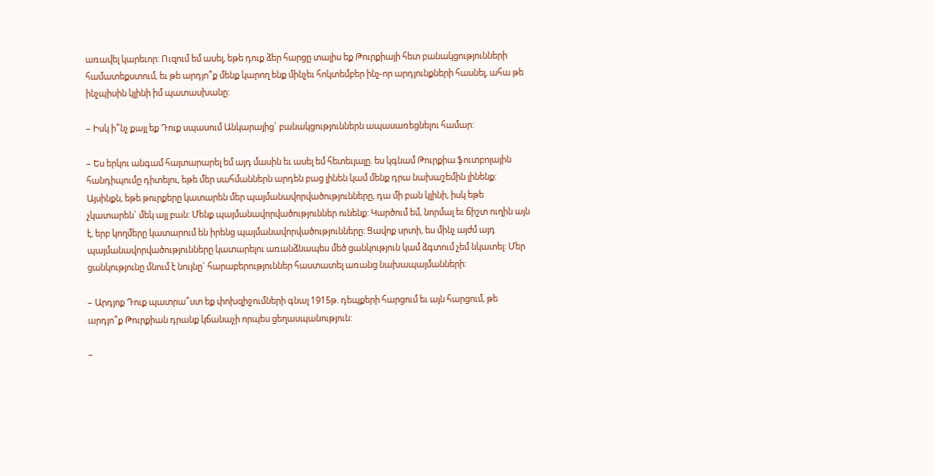առավել կարեւոր: Ուզում եմ ասել, եթե դուք ձեր հարցը տալիս եք Թուրքիայի հետ բանակցությունների համատեքստում, եւ թե արդյո՞ք մենք կարող ենք մինչեւ հոկտեմբեր ինչ-որ արդյունքների հասնել, ահա թե ինչպիսին կլինի իմ պատասխանը:

– Իսկ ի՞նչ քայլ եք Դուք սպասում Անկարայից` բանակցություններն ապասառեցնելու համար:

– Ես երկու անգամ հայտարարել եմ այդ մասին եւ ասել եմ հետեւյալը. ես կգնամ Թուրքիա ֆուտբոլային հանդիպումը դիտելու, եթե մեր սահմաններն արդեն բաց լինեն կամ մենք դրա նախաշեմին լինենք: Այսինքն, եթե թուրքերը կատարեն մեր պայմանավորվածությունները, դա մի բան կլինի, իսկ եթե չկատարեն` մեկ այլ բան: Մենք պայմանավորվածություններ ունենք: Կարծում եմ, նորմալ եւ ճիշտ ուղին այն է, երբ կողմերը կատարում են իրենց պայմանավորվածությունները: Ցավոք սրտի, ես մինչ այժմ այդ պայմանավորվածությունները կատարելու առանձնապես մեծ ցանկություն կամ ձգտում չեմ նկատել: Մեր ցանկությունը մնում է նույնը` հարաբերություններ հաստատել առանց նախապայմանների:

– Արդյոք Դուք պատրա՞ստ եք փոխզիջումների գնալ 1915թ. դեպքերի հարցում եւ այն հարցում, թե արդյո՞ք Թուրքիան դրանք կճանաչի որպես ցեղասպանություն:

–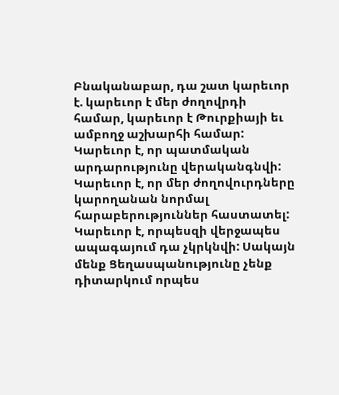Բնականաբար, դա շատ կարեւոր է. կարեւոր է մեր ժողովրդի համար, կարեւոր է Թուրքիայի եւ ամբողջ աշխարհի համար: Կարեւոր է, որ պատմական արդարությունը վերականգնվի: Կարեւոր է, որ մեր ժողովուրդները կարողանան նորմալ հարաբերություններ հաստատել: Կարեւոր է, որպեսզի վերջապես ապագայում դա չկրկնվի: Սակայն մենք Ցեղասպանությունը չենք դիտարկում որպես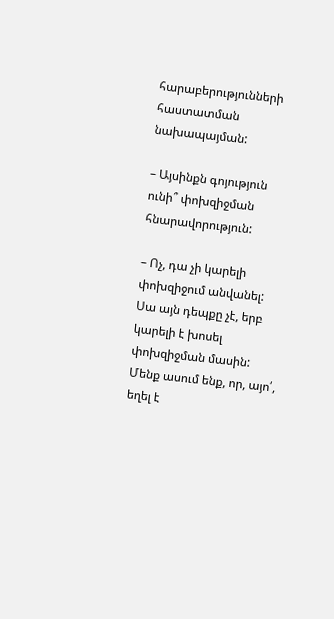հարաբերությունների հաստատման նախապայման:

– Այսինքն գոյություն ունի՞ փոխզիջման հնարավորություն:

– Ոչ, դա չի կարելի փոխզիջում անվանել: Սա այն դեպքը չէ, երբ կարելի է խոսել փոխզիջման մասին: Մենք ասում ենք, որ, այո՛, եղել է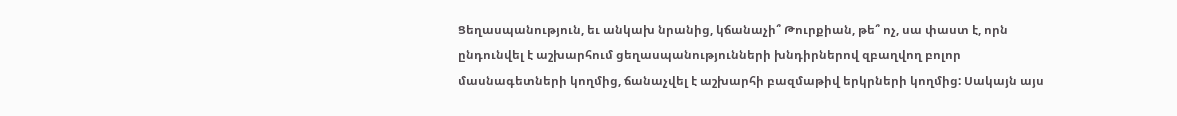Ցեղասպանություն, եւ անկախ նրանից, կճանաչի՞ Թուրքիան, թե՞ ոչ, սա փաստ է, որն ընդունվել է աշխարհում ցեղասպանությունների խնդիրներով զբաղվող բոլոր մասնագետների կողմից, ճանաչվել է աշխարհի բազմաթիվ երկրների կողմից: Սակայն այս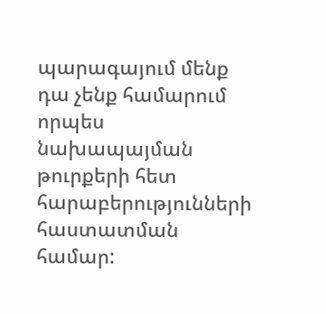պարագայում մենք դա չենք համարում որպես նախապայման թուրքերի հետ հարաբերությունների հաստատման համար: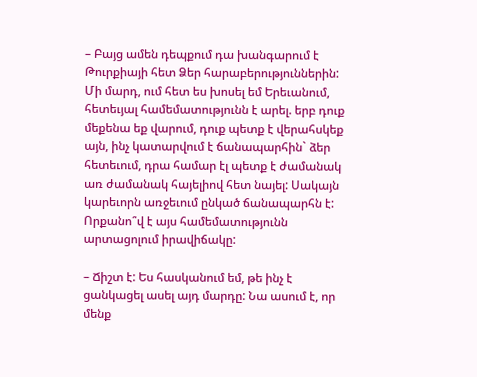– Բայց ամեն դեպքում դա խանգարում է Թուրքիայի հետ Ձեր հարաբերություններին: Մի մարդ, ում հետ ես խոսել եմ Երեւանում, հետեւյալ համեմատությունն է արել. երբ դուք մեքենա եք վարում, դուք պետք է վերահսկեք այն, ինչ կատարվում է ճանապարհին` ձեր հետեւում, դրա համար էլ պետք է ժամանակ առ ժամանակ հայելիով հետ նայել: Սակայն կարեւորն առջեւում ընկած ճանապարհն է: Որքանո՞վ է այս համեմատությունն արտացոլում իրավիճակը:

– Ճիշտ է: Ես հասկանում եմ, թե ինչ է ցանկացել ասել այդ մարդը: Նա ասում է, որ մենք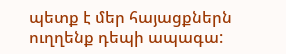պետք է մեր հայացքներն ուղղենք դեպի ապագա: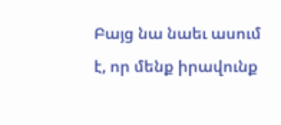Բայց նա նաեւ ասում է, որ մենք իրավունք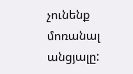չունենք մոռանալ անցյալը: